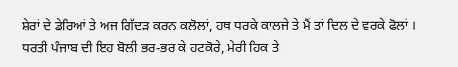ਸ਼ੇਰਾਂ ਦੇ ਡੇਰਿਆਂ ਤੇ ਅਜ ਗਿੱਦੜ ਕਰਨ ਕਲੋਲਾਂ, ਹਥ ਧਰਕੇ ਕਾਲਜੇ ਤੇ ਮੈਂ ਤਾਂ ਦਿਲ ਦੇ ਵਰਕੇ ਫੋਲਾਂ ।
ਧਰਤੀ ਪੰਜਾਬ ਦੀ ਇਹ ਬੋਲੀ ਭਰ-ਭਰ ਕੇ ਹਟਕੋਰੇ, ਮੇਰੀ ਹਿਕ ਤੇ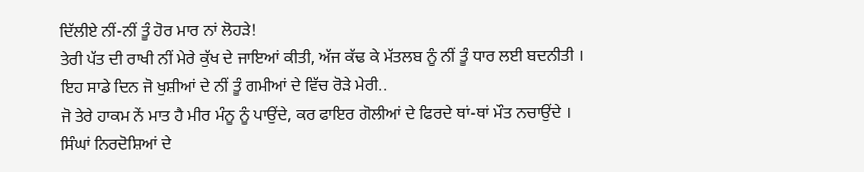ਦਿੱਲੀਏ ਨੀਂ-ਨੀਂ ਤੂੰ ਹੋਰ ਮਾਰ ਨਾਂ ਲੋਹੜੇ!
ਤੇਰੀ ਪੱਤ ਦੀ ਰਾਖੀ ਨੀਂ ਮੇਰੇ ਕੁੱਖ ਦੇ ਜਾਇਆਂ ਕੀਤੀ, ਅੱਜ ਕੱਢ ਕੇ ਮੱਤਲਬ ਨੂੰ ਨੀਂ ਤੂੰ ਧਾਰ ਲਈ ਬਦਨੀਤੀ ।
ਇਹ ਸਾਡੇ ਦਿਨ ਜੋ ਖੁਸ਼ੀਆਂ ਦੇ ਨੀਂ ਤੂੰ ਗਮੀਆਂ ਦੇ ਵਿੱਚ ਰੋੜੇ ਮੇਰੀ..
ਜੋ ਤੇਰੇ ਹਾਕਮ ਨੇਂ ਮਾਤ ਹੈ ਮੀਰ ਮੰਨੂ ਨੂੰ ਪਾਉਂਦੇ, ਕਰ ਫਾਇਰ ਗੋਲੀਆਂ ਦੇ ਫਿਰਦੇ ਥਾਂ-ਥਾਂ ਮੌਤ ਨਚਾਉਂਦੇ ।
ਸਿੰਘਾਂ ਨਿਰਦੋਸ਼ਿਆਂ ਦੇ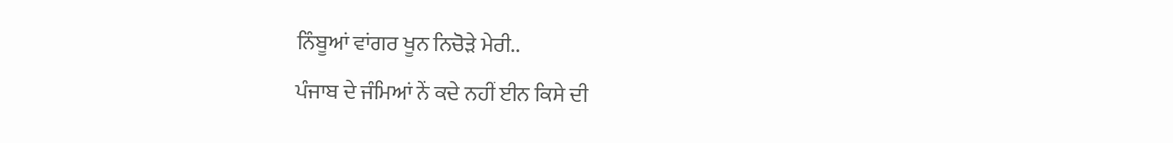ਨਿੰਬੂਆਂ ਵਾਂਗਰ ਖੂਨ ਨਿਚੋੜੇ ਮੇਰੀ..
ਪੰਜਾਬ ਦੇ ਜੰਮਿਆਂ ਨੇਂ ਕਦੇ ਨਹੀਂ ਈਨ ਕਿਸੇ ਦੀ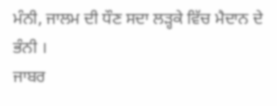ਮੰਨੀ, ਜਾਲਮ ਦੀ ਧੌਣ ਸਦਾ ਲੜ੍ਹਕੇ ਵਿੱਚ ਮੈਦਾਨ ਦੇ ਭੰਨੀ ।
ਜਾਬਰ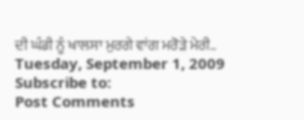ਦੀ ਘੰਡੀ ਨੂੰ ਖਾਲਸਾ ਮੁਰਗੇ ਵਾਂਗ ਮਰੋੜੇ ਮੇਰੀ..
Tuesday, September 1, 2009
Subscribe to:
Post Comments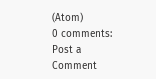(Atom)
0 comments:
Post a Comment